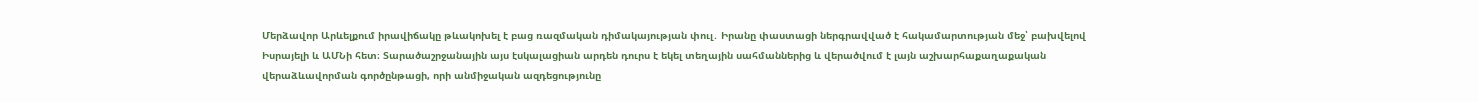Մերձավոր Արևելքում իրավիճակը թևակոխել է բաց ռազմական դիմակայության փուլ․ Իրանը փաստացի ներգրավված է հակամարտության մեջ՝ բախվելով Իսրայելի և ԱՄՆի հետ։ Տարածաշրջանային այս էսկալացիան արդեն դուրս է եկել տեղային սահմաններից և վերածվում է լայն աշխարհաքաղաքական վերաձևավորման գործընթացի, որի անմիջական ազդեցությունը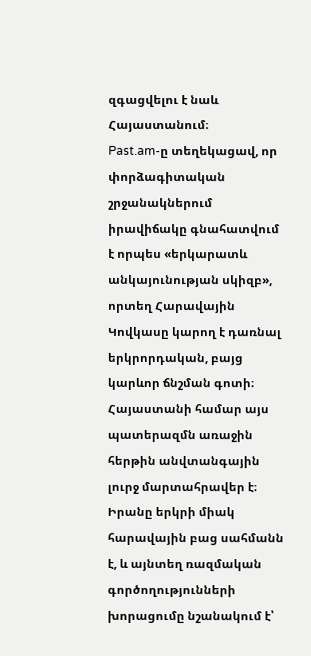զգացվելու է նաև Հայաստանում։
Past.am-ը տեղեկացավ, որ փորձագիտական շրջանակներում իրավիճակը գնահատվում է որպես «երկարատև անկայունության սկիզբ», որտեղ Հարավային Կովկասը կարող է դառնալ երկրորդական, բայց կարևոր ճնշման գոտի։
Հայաստանի համար այս պատերազմն առաջին հերթին անվտանգային լուրջ մարտահրավեր է։ Իրանը երկրի միակ հարավային բաց սահմանն է, և այնտեղ ռազմական գործողությունների խորացումը նշանակում է՝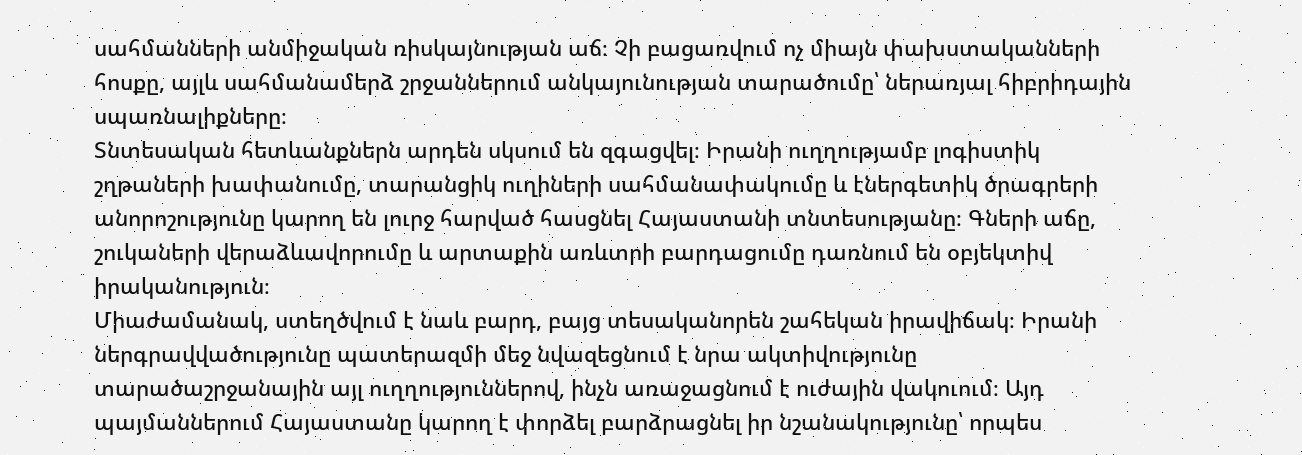սահմանների անմիջական ռիսկայնության աճ։ Չի բացառվում ոչ միայն փախստականների հոսքը, այլև սահմանամերձ շրջաններում անկայունության տարածումը՝ ներառյալ հիբրիդային սպառնալիքները։
Տնտեսական հետևանքներն արդեն սկսում են զգացվել։ Իրանի ուղղությամբ լոգիստիկ շղթաների խափանումը, տարանցիկ ուղիների սահմանափակումը և էներգետիկ ծրագրերի անորոշությունը կարող են լուրջ հարված հասցնել Հայաստանի տնտեսությանը։ Գների աճը, շուկաների վերաձևավորումը և արտաքին առևտրի բարդացումը դառնում են օբյեկտիվ իրականություն։
Միաժամանակ, ստեղծվում է նաև բարդ, բայց տեսականորեն շահեկան իրավիճակ։ Իրանի ներգրավվածությունը պատերազմի մեջ նվազեցնում է նրա ակտիվությունը տարածաշրջանային այլ ուղղություններով, ինչն առաջացնում է ուժային վակուում։ Այդ պայմաններում Հայաստանը կարող է փորձել բարձրացնել իր նշանակությունը՝ որպես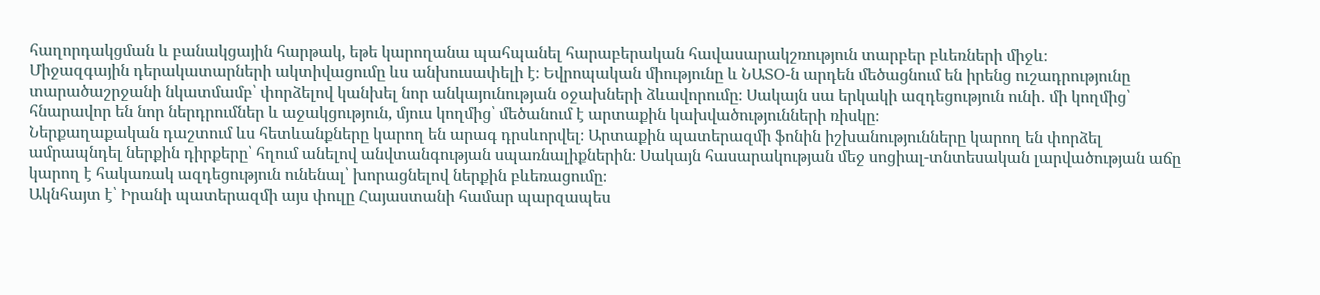հաղորդակցման և բանակցային հարթակ, եթե կարողանա պահպանել հարաբերական հավասարակշռություն տարբեր բևեռների միջև։
Միջազգային դերակատարների ակտիվացումը ևս անխուսափելի է։ Եվրոպական միությունը և ՆԱՏՕ-ն արդեն մեծացնում են իրենց ուշադրությունը տարածաշրջանի նկատմամբ՝ փորձելով կանխել նոր անկայունության օջախների ձևավորումը։ Սակայն սա երկակի ազդեցություն ունի․ մի կողմից՝ հնարավոր են նոր ներդրումներ և աջակցություն, մյուս կողմից՝ մեծանում է արտաքին կախվածությունների ռիսկը։
Ներքաղաքական դաշտում ևս հետևանքները կարող են արագ դրսևորվել։ Արտաքին պատերազմի ֆոնին իշխանությունները կարող են փորձել ամրապնդել ներքին դիրքերը՝ հղում անելով անվտանգության սպառնալիքներին։ Սակայն հասարակության մեջ սոցիալ-տնտեսական լարվածության աճը կարող է հակառակ ազդեցություն ունենալ՝ խորացնելով ներքին բևեռացումը։
Ակնհայտ է՝ Իրանի պատերազմի այս փուլը Հայաստանի համար պարզապես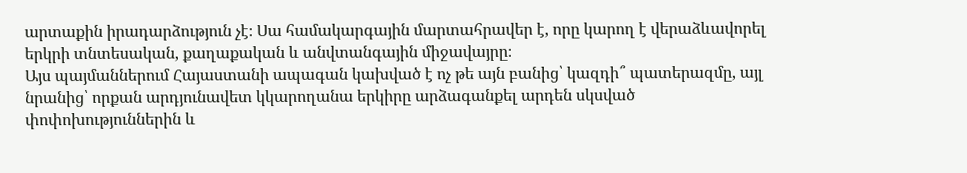արտաքին իրադարձություն չէ։ Սա համակարգային մարտահրավեր է, որը կարող է վերաձևավորել երկրի տնտեսական, քաղաքական և անվտանգային միջավայրը։
Այս պայմաններում Հայաստանի ապագան կախված է ոչ թե այն բանից՝ կազդի՞ պատերազմը, այլ նրանից՝ որքան արդյունավետ կկարողանա երկիրը արձագանքել արդեն սկսված փոփոխություններին և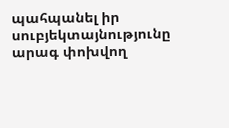պահպանել իր սուբյեկտայնությունը արագ փոխվող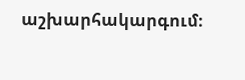աշխարհակարգում։